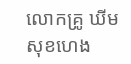លោកគ្រូ ឃីម សុខហេង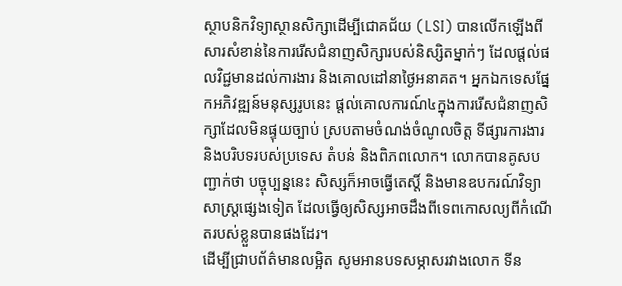ស្ថាបនិកវិទ្យាស្ថានសិក្សាដើម្បីជោគជ័យ (LSI) បានលើកឡើងពីសារសំខាន់នៃការរើសជំនាញសិក្សារបស់និស្សិតម្នាក់ៗ ដែលផ្តល់ផលវិជ្ជមានដល់ការងារ និងគោលដៅនាថ្ងៃអនាគត។ អ្នកឯកទេសផ្នែកអភិវឌ្ឍន៍មនុស្សរូបនេះ ផ្តល់គោលការណ៍៤ក្នុងការរើសជំនាញសិក្សាដែលមិនផ្ទុយច្បាប់ ស្របតាមចំណង់ចំណូលចិត្ត ទីផ្សារការងារ និងបរិបទរបស់ប្រទេស តំបន់ និងពិភពលោក។ លោកបានគូសបញ្ជាក់ថា បច្ចុប្បន្ននេះ សិស្សក៏អាចធ្វើតេស្តិ៍ និងមានឧបករណ៍វិទ្យាសាស្ត្រផ្សេងទៀត ដែលធ្វើឲ្យសិស្សអាចដឹងពីទេពកោសល្យពីកំណើតរបស់ខ្លួនបានផងដែរ។
ដើម្បីជ្រាបព័ត៌មានលម្អិត សូមអានបទសម្ភាសរវាងលោក ទីន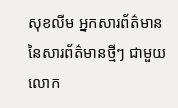សុខលីម អ្នកសារព័ត៌មាននៃសារព័ត៌មានថ្មីៗ ជាមួយលោក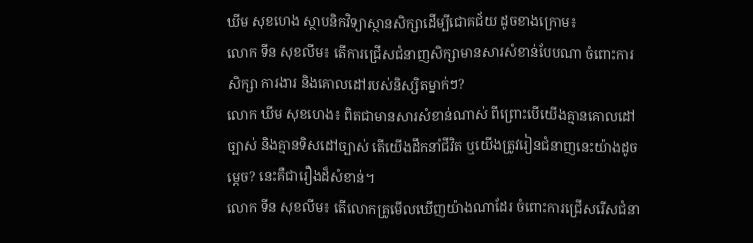ឃីម សុខហេង ស្ថាបនិកវិទ្យាស្ថានសិក្សាដើម្បីជោគជ័យ ដូចខាងក្រោម៖
លោក ទីន សុខលីម៖ តើការជ្រើសជំនាញសិក្សាមានសារសំខាន់បែបណា ចំពោះការសិក្សា ការងារ និងគោលដៅរបស់និស្សិតម្នាក់ៗ?
លោក ឃីម សុខហេង៖ ពិតជាមានសារសំខាន់ណាស់ ពីព្រោះបើយើងគ្មានគោលដៅច្បាស់ និងគ្មានទិសដៅច្បាស់ តើយើងដឹកនាំជីវិត ឬយើងត្រូវរៀនជំនាញនេះយ៉ាងដូចម្តេច? នេះគឺជារឿងដ៏សំខាន់។
លោក ទីន សុខលីម៖ តើលោកគ្រូមើលឃើញយ៉ាងណាដែរ ចំពោះការជ្រើសរើសជំនា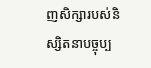ញសិក្សារបស់និស្សិតនាបច្ចុប្ប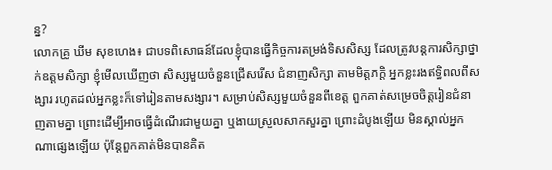ន្ន?
លោកគ្រូ ឃីម សុខហេង៖ ជាបទពិសោធន៍ដែលខ្ញុំបានធ្វើកិច្ចការតម្រង់ទិសសិស្ស ដែលត្រូវបន្តការសិក្សាថ្នាក់ឧត្តមសិក្សា ខ្ញុំមើលឃើញថា សិស្សមួយចំនួនជ្រើសរើស ជំនាញសិក្សា តាមមិត្តភក្តិ អ្នកខ្លះរងឥទ្ធិពលពីសង្សារ រហូតដល់អ្នកខ្លះក៏ទៅរៀនតាមសង្សារ។ សម្រាប់សិស្សមួយចំនួនពីខេត្ត ពួកគាត់សម្រេចចិត្តរៀនជំនាញតាមគ្នា ព្រោះដើម្បីអាចធ្វើដំណើរជាមួយគ្នា ឬងាយស្រួលសាកសួរគ្នា ព្រោះដំបូងឡើយ មិនស្គាល់អ្នកណាផ្សេងឡើយ ប៉ុន្តែពួកគាត់មិនបានគិត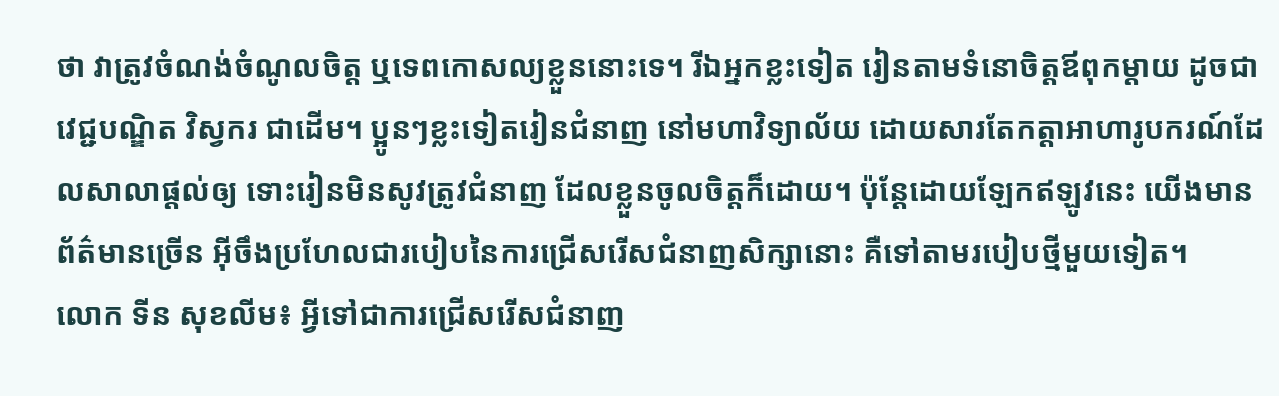ថា វាត្រូវចំណង់ចំណូលចិត្ត ឬទេពកោសល្យខ្លួននោះទេ។ រីឯអ្នកខ្លះទៀត រៀនតាមទំនោចិត្តឪពុកម្តាយ ដូចជាវេជ្ជបណ្ឌិត វិស្វករ ជាដើម។ ប្អូនៗខ្លះទៀតរៀនជំនាញ នៅមហាវិទ្យាល័យ ដោយសារតែកត្តាអាហារូបករណ៍ដែលសាលាផ្តល់ឲ្យ ទោះរៀនមិនសូវត្រូវជំនាញ ដែលខ្លួនចូលចិត្តក៏ដោយ។ ប៉ុន្តែដោយឡែកឥឡូវនេះ យើងមានព័ត៌មានច្រើន អ៊ីចឹងប្រហែលជារបៀបនៃការជ្រើសរើសជំនាញសិក្សានោះ គឺទៅតាមរបៀបថ្មីមួយទៀត។
លោក ទីន សុខលីម៖ អ្វីទៅជាការជ្រើសរើសជំនាញ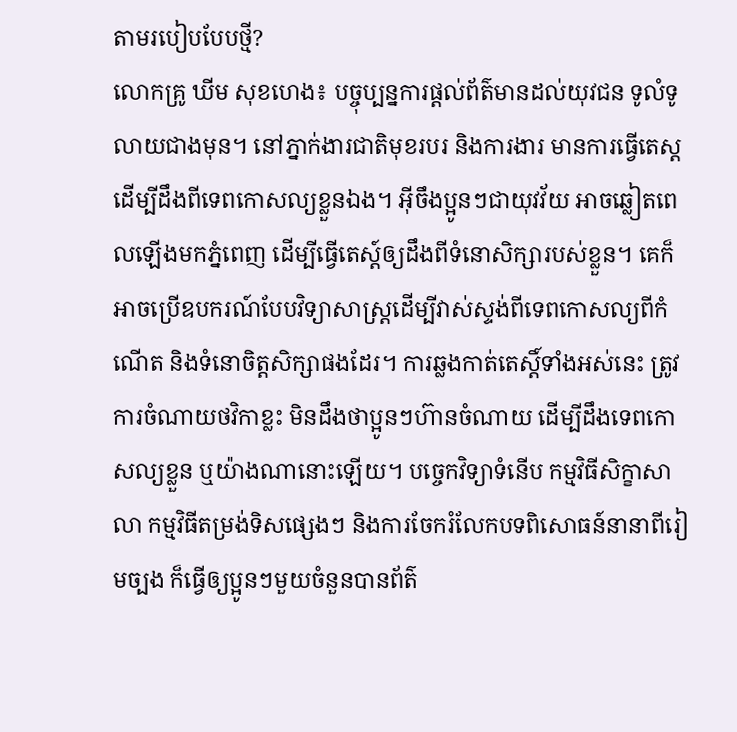តាមរបៀបបែបថ្មី?
លោកគ្រូ ឃីម សុខហេង៖ បច្ចុប្បន្នការផ្តល់ព័ត៌មានដល់យុវជន ទូលំទូលាយជាងមុន។ នៅភ្នាក់ងារជាតិមុខរបរ និងការងារ មានការធ្វើតេស្ត ដើម្បីដឹងពីទេពកោសល្យខ្លួនឯង។ អ៊ីចឹងប្អូនៗជាយុវវ័យ អាចឆ្លៀតពេលឡើងមកភ្នំពេញ ដើម្បីធ្វើតេស្ត៍ឲ្យដឹងពីទំនោសិក្សារបស់ខ្លួន។ គេក៏អាចប្រើឧបករណ៍បែបវិទ្យាសាស្ត្រដើម្បីវាស់ស្ទង់ពីទេពកោសល្យពីកំណើត និងទំនោចិត្តសិក្សាផងដែរ។ ការឆ្លងកាត់តេស្តិ៍ទាំងអស់នេះ ត្រូវការចំណាយថវិកាខ្លះ មិនដឹងថាប្អូនៗហ៊ានចំណាយ ដើម្បីដឹងទេពកោសល្យខ្លួន ឬយ៉ាងណានោះឡើយ។ បច្ចេកវិទ្យាទំនើប កម្មវិធីសិក្ខាសាលា កម្មវិធីតម្រង់ទិសផ្សេងៗ និងការចែករំលែកបទពិសោធន៍នានាពីរៀមច្បង ក៏ធ្វើឲ្យប្អូនៗមួយចំនួនបានព័ត៌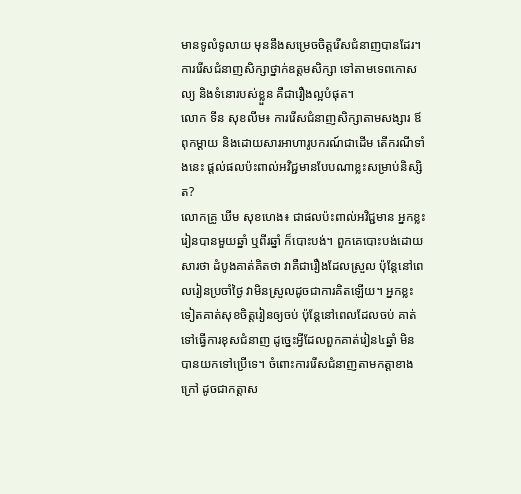មានទូលំទូលាយ មុននឹងសម្រេចចិត្តរើសជំនាញបានដែរ។ ការរើសជំនាញសិក្សាថ្នាក់ឧត្តមសិក្សា ទៅតាមទេពកោសល្យ និងទំនោរបស់ខ្លួន គឺជារឿងល្អបំផុត។
លោក ទីន សុខលីម៖ ការរើសជំនាញសិក្សាតាមសង្សារ ឪពុកម្តាយ និងដោយសារអាហារូបករណ៍ជាដើម តើករណីទាំងនេះ ផ្តល់ផលប៉ះពាល់អវិជ្ជមានបែបណាខ្លះសម្រាប់និស្សិត?
លោកគ្រូ ឃីម សុខហេង៖ ជាផលប៉ះពាល់អវិជ្ជមាន អ្នកខ្លះរៀនបានមួយឆ្នាំ ឬពីរឆ្នាំ ក៏បោះបង់។ ពួកគេបោះបង់ដោយសារថា ដំបូងគាត់គិតថា វាគឺជារឿងដែលស្រួល ប៉ុន្តែនៅពេលរៀនប្រចាំថ្ងៃ វាមិនស្រួលដូចជាការគិតឡើយ។ អ្នកខ្លះទៀតគាត់សុខចិត្តរៀនឲ្យចប់ ប៉ុន្តែនៅពេលដែលចប់ គាត់ទៅធ្វើការខុសជំនាញ ដូច្នេះអ្វីដែលពួកគាត់រៀន៤ឆ្នាំ មិនបានយកទៅប្រើទេ។ ចំពោះការរើសជំនាញតាមកត្តាខាងក្រៅ ដូចជាកត្តាស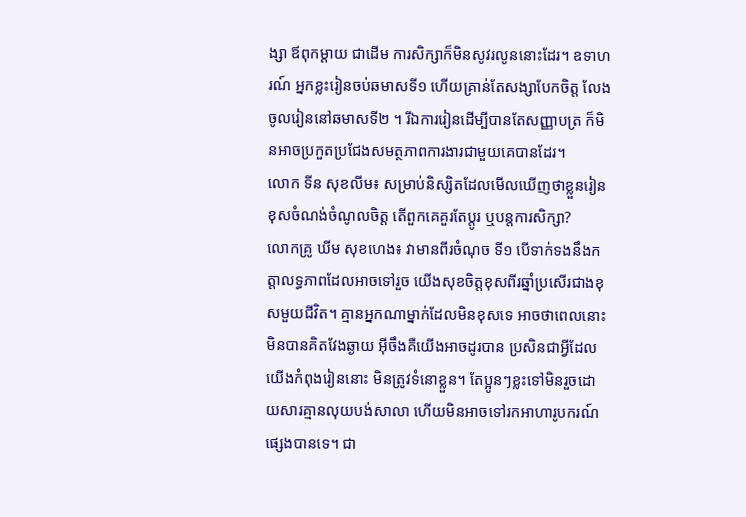ង្សា ឪពុកម្តាយ ជាដើម ការសិក្សាក៏មិនសូវរលូននោះដែរ។ ឧទាហរណ៍ អ្នកខ្លះរៀនចប់ឆមាសទី១ ហើយគ្រាន់តែសង្សាបែកចិត្ត លែងចូលរៀននៅឆមាសទី២ ។ រីឯការរៀនដើម្បីបានតែសញ្ញាបត្រ ក៏មិនអាចប្រកួតប្រជែងសមត្ថភាពការងារជាមួយគេបានដែរ។
លោក ទីន សុខលីម៖ សម្រាប់និស្សិតដែលមើលឃើញថាខ្លួនរៀនខុសចំណង់ចំណូលចិត្ត តើពួកគេគួរតែប្តូរ ឬបន្តការសិក្សា?
លោកគ្រូ ឃីម សុខហេង៖ វាមានពីរចំណុច ទី១ បើទាក់ទងនឹងកត្តាលទ្ធភាពដែលអាចទៅរួច យើងសុខចិត្តខុសពីរឆ្នាំប្រសើរជាងខុសមួយជីវិត។ គ្មានអ្នកណាម្នាក់ដែលមិនខុសទេ អាចថាពេលនោះ មិនបានគិតវែងឆ្ងាយ អ៊ីចឹងគឺយើងអាចដូរបាន ប្រសិនជាអ្វីដែលយើងកំពុងរៀននោះ មិនត្រូវទំនោខ្លួន។ តែប្អូនៗខ្លះទៅមិនរួចដោយសារគ្មានលុយបង់សាលា ហើយមិនអាចទៅរកអាហារូបករណ៍ផ្សេងបានទេ។ ជា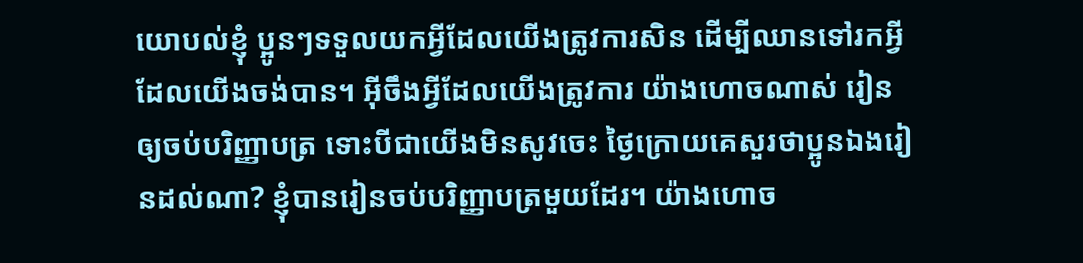យោបល់ខ្ញុំ ប្អូនៗទទួលយកអ្វីដែលយើងត្រូវការសិន ដើម្បីឈានទៅរកអ្វីដែលយើងចង់បាន។ អ៊ីចឹងអ្វីដែលយើងត្រូវការ យ៉ាងហោចណាស់ រៀនឲ្យចប់បរិញ្ញាបត្រ ទោះបីជាយើងមិនសូវចេះ ថ្ងៃក្រោយគេសួរថាប្អូនឯងរៀនដល់ណា? ខ្ញុំបានរៀនចប់បរិញ្ញាបត្រមួយដែរ។ យ៉ាងហោច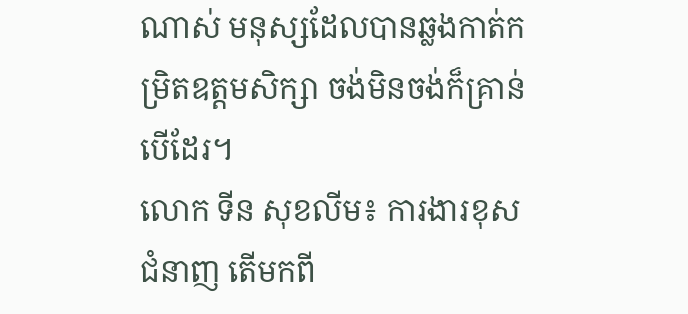ណាស់ មនុស្សដែលបានឆ្លងកាត់កម្រិតឧត្តមសិក្សា ចង់មិនចង់ក៏គ្រាន់បើដែរ។
លោក ទីន សុខលីម៖ ការងារខុសជំនាញ តើមកពី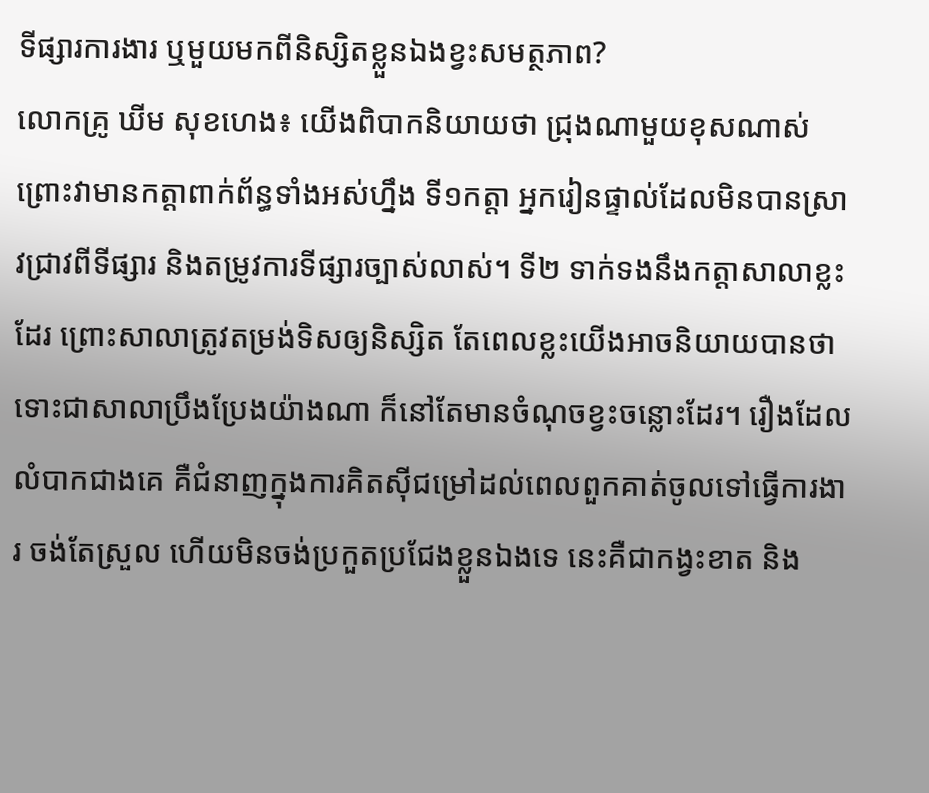ទីផ្សារការងារ ឬមួយមកពីនិស្សិតខ្លួនឯងខ្វះសមត្ថភាព?
លោកគ្រូ ឃីម សុខហេង៖ យើងពិបាកនិយាយថា ជ្រុងណាមួយខុសណាស់ ព្រោះវាមានកត្តាពាក់ព័ន្ធទាំងអស់ហ្នឹង ទី១កត្តា អ្នករៀនផ្ទាល់ដែលមិនបានស្រាវជ្រាវពីទីផ្សារ និងតម្រូវការទីផ្សារច្បាស់លាស់។ ទី២ ទាក់ទងនឹងកត្តាសាលាខ្លះដែរ ព្រោះសាលាត្រូវតម្រង់ទិសឲ្យនិស្សិត តែពេលខ្លះយើងអាចនិយាយបានថា ទោះជាសាលាប្រឹងប្រែងយ៉ាងណា ក៏នៅតែមានចំណុចខ្វះចន្លោះដែរ។ រឿងដែលលំបាកជាងគេ គឺជំនាញក្នុងការគិតស៊ីជម្រៅដល់ពេលពួកគាត់ចូលទៅធ្វើការងារ ចង់តែស្រួល ហើយមិនចង់ប្រកួតប្រជែងខ្លួនឯងទេ នេះគឺជាកង្វះខាត និង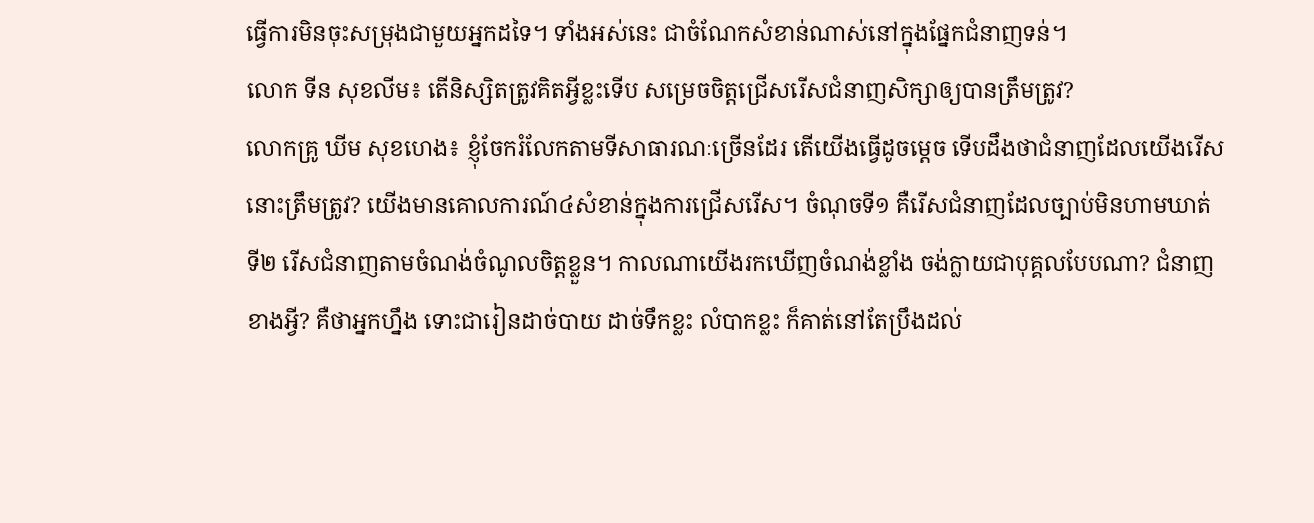ធ្វើការមិនចុះសម្រុងជាមួយអ្នកដទៃ។ ទាំងអស់នេះ ជាចំណែកសំខាន់ណាស់នៅក្នុងផ្នែកជំនាញទន់។
លោក ទីន សុខលីម៖ តើនិស្សិតត្រូវគិតអ្វីខ្លះទើប សម្រេចចិត្តជ្រើសរើសជំនាញសិក្សាឲ្យបានត្រឹមត្រូវ?
លោកគ្រូ ឃីម សុខហេង៖ ខ្ញុំចែករំលែកតាមទីសាធារណៈច្រើនដែរ តើយើងធ្វើដូចម្តេច ទើបដឹងថាជំនាញដែលយើងរើសនោះត្រឹមត្រូវ? យើងមានគោលការណ៍៤សំខាន់ក្នុងការជ្រើសរើស។ ចំណុចទី១ គឺរើសជំនាញដែលច្បាប់មិនហាមឃាត់ ទី២ រើសជំនាញតាមចំណង់ចំណូលចិត្តខ្លួន។ កាលណាយើងរកឃើញចំណង់ខ្លាំង ចង់ក្លាយជាបុគ្គលបែបណា? ជំនាញខាងអ្វី? គឺថាអ្នកហ្នឹង ទោះជារៀនដាច់បាយ ដាច់ទឹកខ្លះ លំបាកខ្លះ ក៏គាត់នៅតែប្រឹងដល់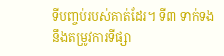ទីបញ្ចប់របស់គាត់ដែរ។ ទី៣ ទាក់ទងនឹងតម្រូវការទីផ្សា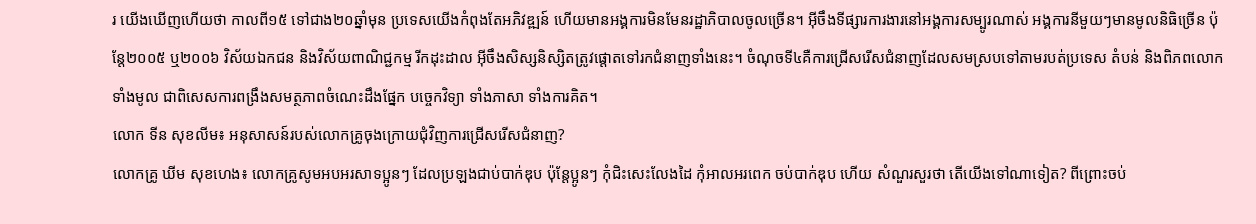រ យើងឃើញហើយថា កាលពី១៥ ទៅជាង២០ឆ្នាំមុន ប្រទេសយើងកំពុងតែអភិវឌ្ឍន៍ ហើយមានអង្គការមិនមែនរដ្ឋាភិបាលចូលច្រើន។ អ៊ីចឹងទីផ្សារការងារនៅអង្គការសម្បូរណាស់ អង្គការនីមួយៗមានមូលនិធិច្រើន ប៉ុន្តែ២០០៥ ឬ២០០៦ វិស័យឯកជន និងវិស័យពាណិជ្ជកម្ម រីកដុះដាល អ៊ីចឹងសិស្សនិស្សិតត្រូវផ្តោតទៅរកជំនាញទាំងនេះ។ ចំណុចទី៤គឺការជ្រើសរើសជំនាញដែលសមស្របទៅតាមរបត់ប្រទេស តំបន់ និងពិភពលោកទាំងមូល ជាពិសេសការពង្រឹងសមត្ថភាពចំណេះដឹងផ្នែក បច្ចេកវិទ្យា ទាំងភាសា ទាំងការគិត។
លោក ទីន សុខលីម៖ អនុសាសន៍របស់លោកគ្រូចុងក្រោយជុំវិញការជ្រើសរើសជំនាញ?
លោកគ្រូ ឃីម សុខហេង៖ លោកគ្រូសូមអបអរសាទប្អូនៗ ដែលប្រឡងជាប់បាក់ឌុប ប៉ុន្តែប្អូនៗ កុំជិះសេះលែងដៃ កុំអាលអរពេក ចប់បាក់ឌុប ហើយ សំណួរសួរថា តើយើងទៅណាទៀត? ពីព្រោះចប់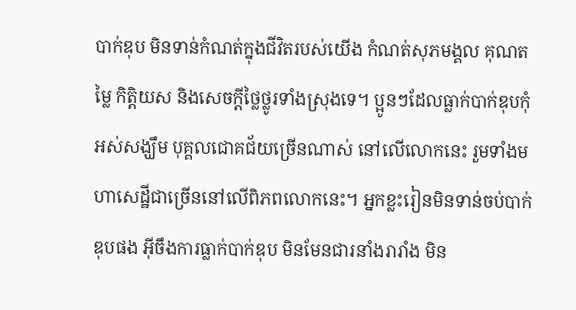បាក់ឌុប មិនទាន់កំណត់ក្នុងជីវិតរបស់យើង កំណត់សុភមង្គល គុណតម្លៃ កិត្តិយស និងសេចក្តីថ្លៃថ្លូរទាំងស្រុងទេ។ ប្អូនៗដែលធ្លាក់បាក់ឌុបកុំអស់សង្ឃឹម បុគ្គលជោគជ័យច្រើនណាស់ នៅលើលោកនេះ រួមទាំងមហាសេដ្ឋីជាច្រើននៅលើពិភពលោកនេះ។ អ្នកខ្លះរៀនមិនទាន់ចប់បាក់ឌុបផង អ៊ីចឹងការធ្លាក់បាក់ឌុប មិនមែនជារនាំងរារាំង មិន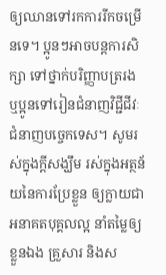ឲ្យឈានទៅរកការរីកចម្រើនទេ។ ប្អូនៗអាចបន្តការសិក្សា ទៅថ្នាក់បរិញ្ញាបត្ររង ឬប្អូនទៅរៀនជំនាញវិជ្ជីជីវៈ ជំនាញបច្ចេកទេស។ សូមរស់ក្នុងក្តីសង្ឃឹម រស់ក្នុងអត្ថន័យនៃការប្រែខ្លួន ឲ្យក្លាយជាអនាគតបុគ្គលល្អ នាំតម្លៃឲ្យខ្លួនឯង គ្រួសារ និងស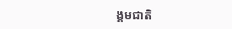ង្គមជាតិ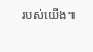របស់យើង៕